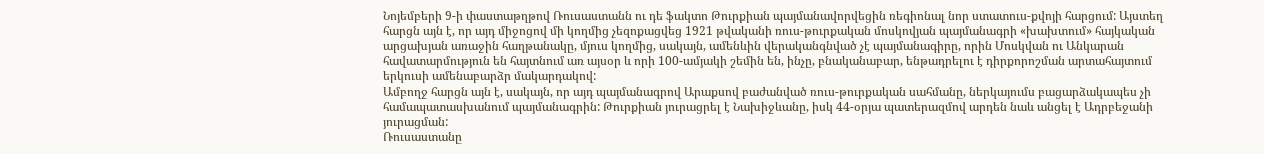Նոյեմբերի 9-ի փաստաթղթով Ռուսաստանն ու դե ֆակտո Թուրքիան պայմանավորվեցին ռեգիոնալ նոր ստատուս-քվոյի հարցում: Այստեղ հարցն այն է, որ այդ միջոցով մի կողմից չեզոքացվեց 1921 թվականի ռուս-թուրքական մոսկովյան պայմանագրի «խախտում» հայկական արցախյան առաջին հաղթանակը, մյուս կողմից, սակայն, ամենևին վերականգնված չէ պայմանագիրը, որին Մոսկվան ու Անկարան հավատարմություն են հայտնում առ այսօր և որի 100-ամյակի շեմին են, ինչը, բնականաբար, ենթադրելու է դիրքորոշման արտահայտում երկուսի ամենաբարձր մակարդակով:
Ամբողջ հարցն այն է, սակայն, որ այդ պայմանագրով Արաքսով բաժանված ռուս-թուրքական սահմանը, ներկայումս բացարձակապես չի համապատասխանում պայմանագրին: Թուրքիան յուրացրել է Նախիջևանը, իսկ 44-օրյա պատերազմով արդեն նաև անցել է Ադրբեջանի յուրացման:
Ռուսաստանը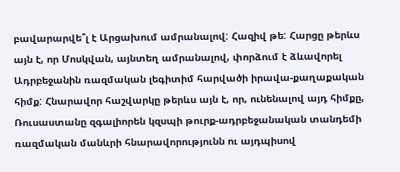բավարարվե՞լ է Արցախում ամրանալով: Հազիվ թե: Հարցը թերևս այն է, որ Մոսկվան, այնտեղ ամրանալով, փորձում է ձևավորել Ադրբեջանին ռազմական լեգիտիմ հարվածի իրավա-քաղաքական հիմք: Հնարավոր հաշվարկը թերևս այն է, որ, ունենալով այդ հիմքը, Ռուսաստանը զգալիորեն կզսպի թուրք-ադրբեջանական տանդեմի ռազմական մանևրի հնարավորությունն ու այդպիսով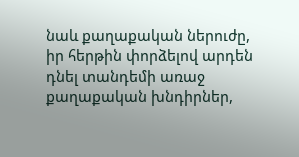նաև քաղաքական ներուժը, իր հերթին փորձելով արդեն դնել տանդեմի առաջ քաղաքական խնդիրներ,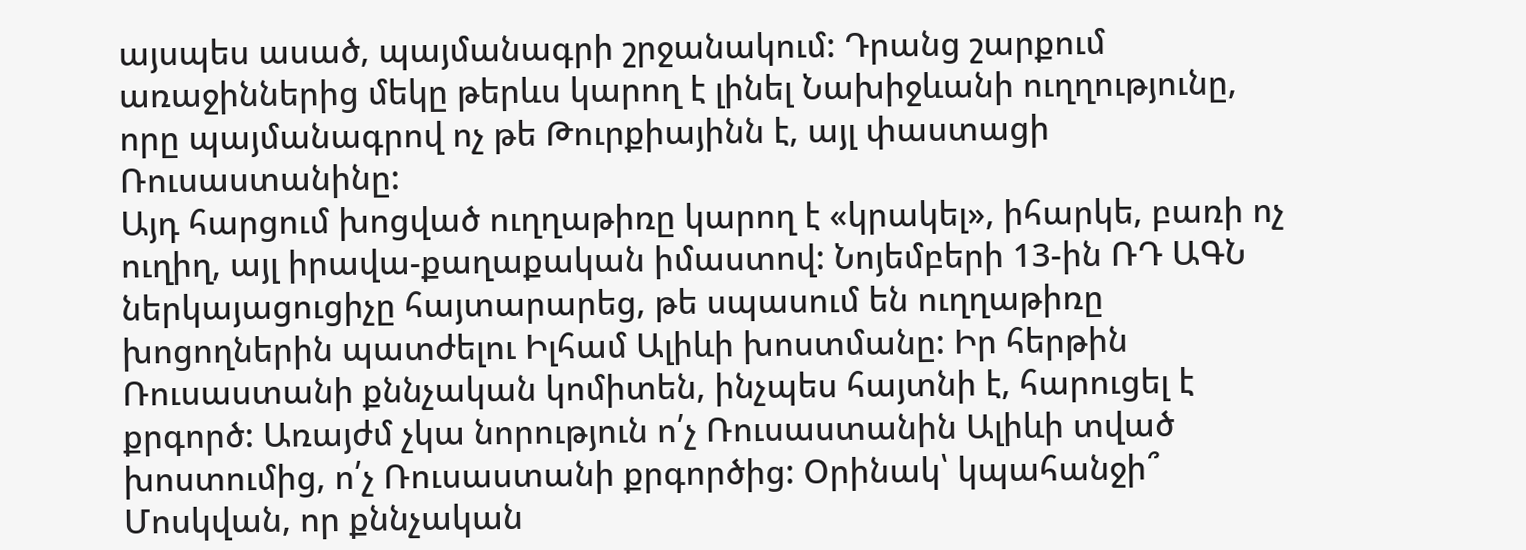այսպես ասած, պայմանագրի շրջանակում: Դրանց շարքում առաջիններից մեկը թերևս կարող է լինել Նախիջևանի ուղղությունը, որը պայմանագրով ոչ թե Թուրքիայինն է, այլ փաստացի Ռուսաստանինը:
Այդ հարցում խոցված ուղղաթիռը կարող է «կրակել», իհարկե, բառի ոչ ուղիղ, այլ իրավա-քաղաքական իմաստով: Նոյեմբերի 13-ին ՌԴ ԱԳՆ ներկայացուցիչը հայտարարեց, թե սպասում են ուղղաթիռը խոցողներին պատժելու Իլհամ Ալիևի խոստմանը: Իր հերթին Ռուսաստանի քննչական կոմիտեն, ինչպես հայտնի է, հարուցել է քրգործ: Առայժմ չկա նորություն ո՛չ Ռուսաստանին Ալիևի տված խոստումից, ո՛չ Ռուսաստանի քրգործից: Օրինակ՝ կպահանջի՞ Մոսկվան, որ քննչական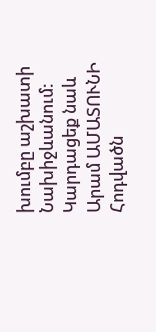խումբը աշխատի Նախիջևանում:
Կարդացեք նաև
Արամ ԱՄԱՏՈՒՆԻ
Հոդվածն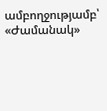ամբողջությամբ՝ «Ժամանակ»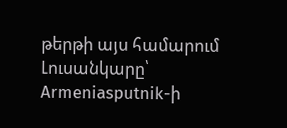թերթի այս համարում
Լուսանկարը՝ Armeniasputnik-ի